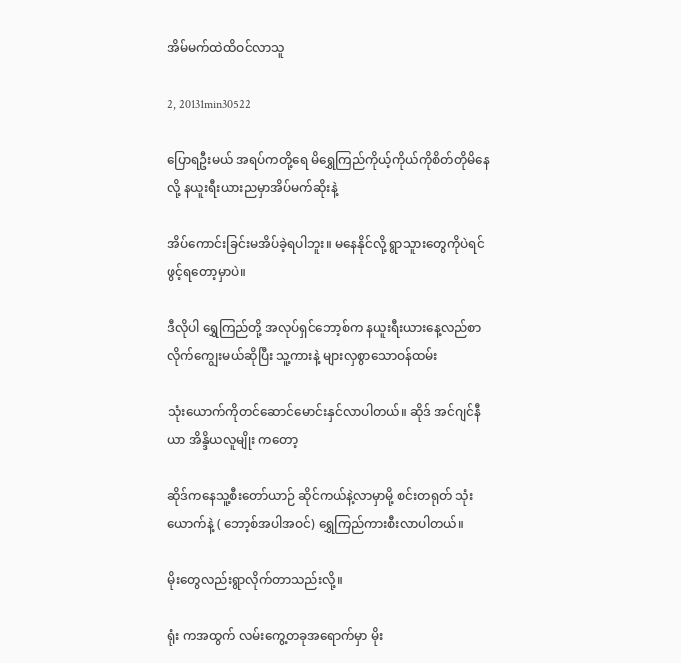အိမ်မက်ထဲထိဝင်လာသူ

2, 20131min30522

ပြောရဦးမယ် အရပ်ကတို့ရေ မိရွှေကြည်ကိုယ့်ကိုယ်ကိုစိတ်တိုမိနေလို့ နယူးရီးယားညမှာအိပ်မက်ဆိုးနဲ့

အိပ်ကောင်းခြင်းမအိပ်ခဲ့ရပါဘူး။ မနေနိုင်လို့ ရွာသူားတွေကိုပဲရင်ဖွင့်ရတော့မှာပဲ။

ဒီလိုပါ ရွှေကြည်တို့ အလုပ်ရှင်ဘော့စ်က နယူးရီးယားနေ့လည်စာလိုက်ကျွေးမယ်ဆိုပြီး သူ့ကားနဲ့ များလှစွာသောဝန်ထမ်း

သုံးယောက်ကိုတင်ဆောင်မောင်းနှင်လာပါတယ်။ ဆိုဒ် အင်ဂျင်နီယာ အိန္ဒိယလူမျိုး ကတော့

ဆိုဒ်ကနေသူ့စီးတော်ယာဉ် ဆိုင်ကယ်နဲ့လာမှာမို့ စင်းတရုတ် သုံးယောက်နဲ့ ( ဘော့စ်အပါအဝင်) ရွှေကြည်ကားစီးလာပါတယ်။

မိုးတွေလည်းရွာလိုက်တာသည်းလို့။

ရုံး ကအထွက် လမ်းကွေ့တခုအရောက်မှာ မိုး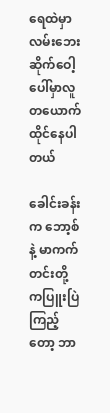ရေထဲမှာ လမ်းဘေး ဆိုက်ဝေါ့ ပေါ်မှာလူတယောက်ထိုင်နေပါတယ်

ခေါင်းခန်းက ဘော့စ်နဲ့ မာကက်တင်းတို့ ကပြူးပြဲကြည့်တော့ ဘာ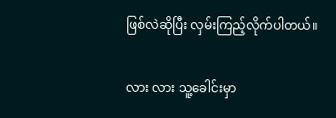ဖြစ်လဲဆိုပြီး လှမ်းကြည့်လိုက်ပါတယ်။

လား လား သူ့ခေါင်းမှာ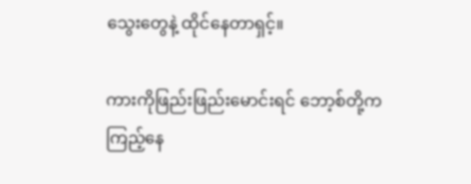သွေးတွေနဲ့ ထိုင်နေတာရှင့်။

ကားကိုဖြည်းဖြည်းမောင်းရင် ဘော့စ်တို့ကကြည့်နေ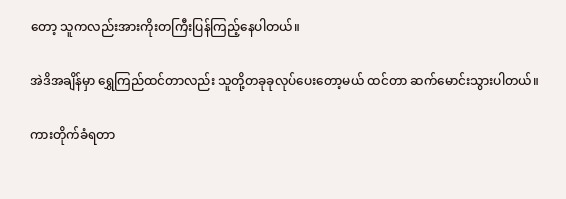တော့ သူကလည်းအားကိုးတကြီးပြန်ကြည့်နေပါတယ်။

အဲဒိအချိန်မှာ ရွှေကြည်ထင်တာလည်း သူတို့တခုခုလုပ်ပေးတော့မယ် ထင်တာ ဆက်မောင်းသွားပါတယ်။

ကားတိုက်ခံရတာ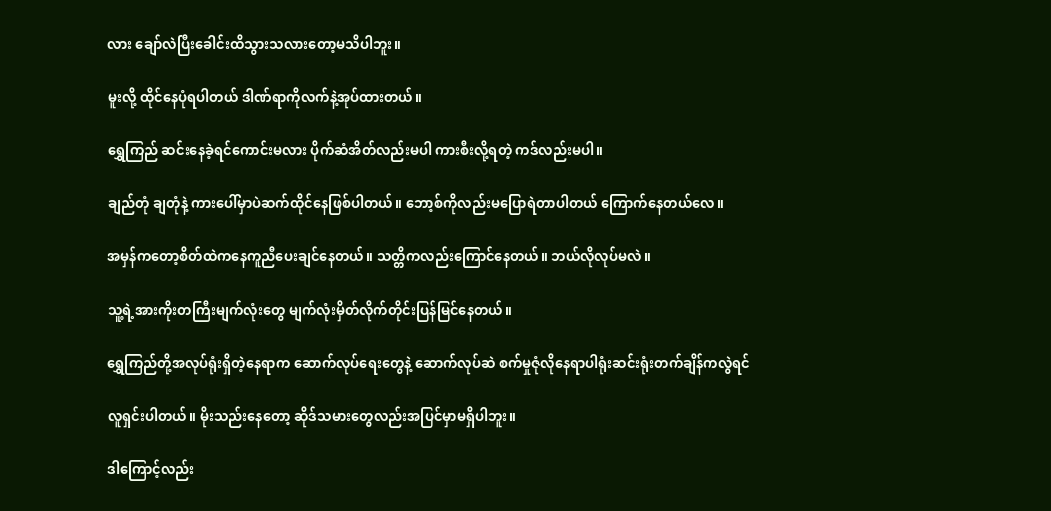လား ချော်လဲပြီးခေါင်းထိသွားသလားတော့မသိပါဘူး။

မူးလို့ ထိုင်နေပုံရပါတယ် ဒါဏ်ရာကိုလက်နဲ့အုပ်ထားတယ်။

ရွှေကြည် ဆင်းနေခဲ့ရင်ကောင်းမလား ပိုက်ဆံအိတ်လည်းမပါ ကားစီးလို့ရတဲ့ ကဒ်လည်းမပါ။

ချည်တုံ ချတုံနဲ့ ကားပေါ်မှာပဲဆက်ထိုင်နေဖြစ်ပါတယ်။ ဘော့စ်ကိုလည်းမပြောရဲတာပါတယ် ကြောက်နေတယ်လေ။

အမှန်ကတော့စိတ်ထဲကနေကူညီပေးချင်နေတယ်။ သတ္တိကလည်းကြောင်နေတယ်။ ဘယ်လိုလုပ်မလဲ။

သူ့ရဲ့အားကိုးတကြီးမျက်လုံးတွေ မျက်လုံးမှိတ်လိုက်တိုင်းပြန်မြင်နေတယ်။

ရွှေကြည်တို့အလုပ်ရုံးရှိတဲ့နေရာက ဆောက်လုပ်ရေးတွေနဲ့ ဆောက်လုပ်ဆဲ စက်မှုဇုံလိုနေရာပါရုံးဆင်းရုံးတက်ချိန်ကလွဲရင်

လူရှင်းပါတယ်။ မိုးသည်းနေတော့ ဆိုဒ်သမားတွေလည်းအပြင်မှာမရှိပါဘူး။

ဒါကြောင့်လည်း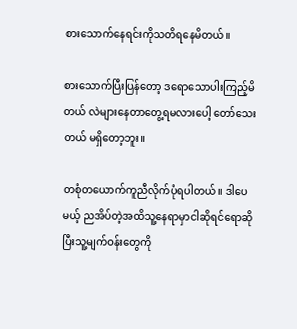စားသောက်နေရင်းကိုသတိရနေမိတယ်။

စားသောက်ပြီးပြန်တော့ ဒရောသောပါးကြည့်မိတယ် လဲများနေတာတွေ့ရမလားပေါ့ တော်သေးတယ် မရှိတော့ဘူး။

တစုံတယောက်ကူညီလိုက်ပုံရပါတယ်။ ဒါပေမယ့် ညအိပ်တဲ့အထိသူ့နေရာမှာငါဆိုရင်ရောဆိုပြီးသူ့မျက်ဝန်းတွေကို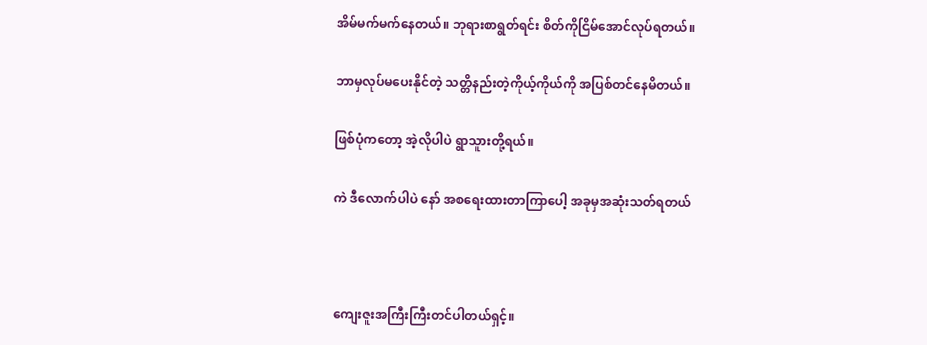အိမ်မက်မက်နေတယ်။ ဘုရားစာရွတ်ရင်း စိတ်ကိုငြိမ်အောင်လုပ်ရတယ်။

ဘာမှလုပ်မပေးနိုင်တဲ့ သတ္တိနည်းတဲ့ကိုယ့်ကိုယ်ကို အပြစ်တင်နေမိတယ်။

ဖြစ်ပုံကတော့ အဲ့လိုပါပဲ ရွာသူားတို့ရယ်။

ကဲ ဒီလောက်ပါပဲ နော် အစရေးထားတာကြာပေါ့ အခုမှအဆုံးသတ်ရတယ်



ကျေးဇူးအကြီးကြီးတင်ပါတယ်ရှင့်။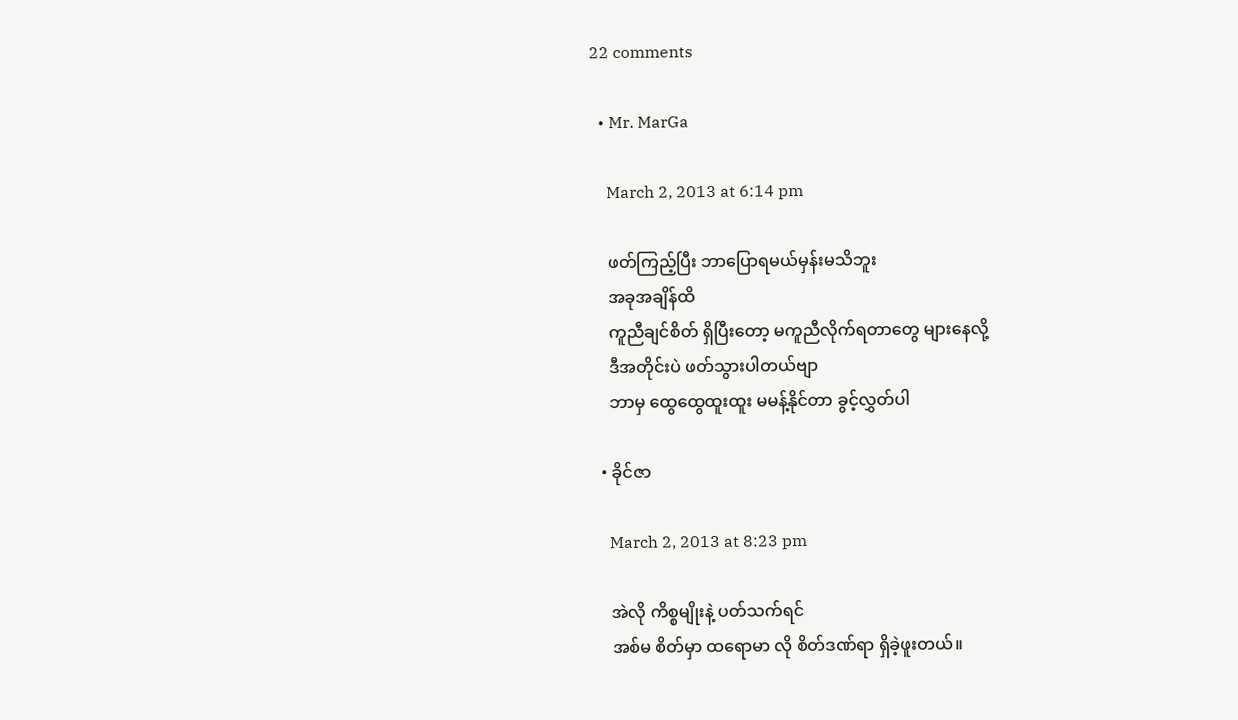22 comments

  • Mr. MarGa

    March 2, 2013 at 6:14 pm

    ဖတ်ကြည့်ပြီး ဘာပြောရမယ်မှန်းမသိဘူး
    အခုအချိန်ထိ
    ကူညီချင်စိတ် ရှိပြီးတော့ မကူညီလိုက်ရတာတွေ များနေလို့
    ဒီအတိုင်းပဲ ဖတ်သွားပါတယ်ဗျာ
    ဘာမှ ထွေထွေထူးထူး မမန့်နိုင်တာ ခွင့်လွှတ်ပါ

  • ခိုင်ဇာ

    March 2, 2013 at 8:23 pm

    အဲလို ကိစ္စမျိုးနဲ့ ပတ်သက်ရင်
    အစ်မ စိတ်မှာ ထရောမာ လို စိတ်ဒဏ်ရာ ရှိခဲ့ဖူးတယ်။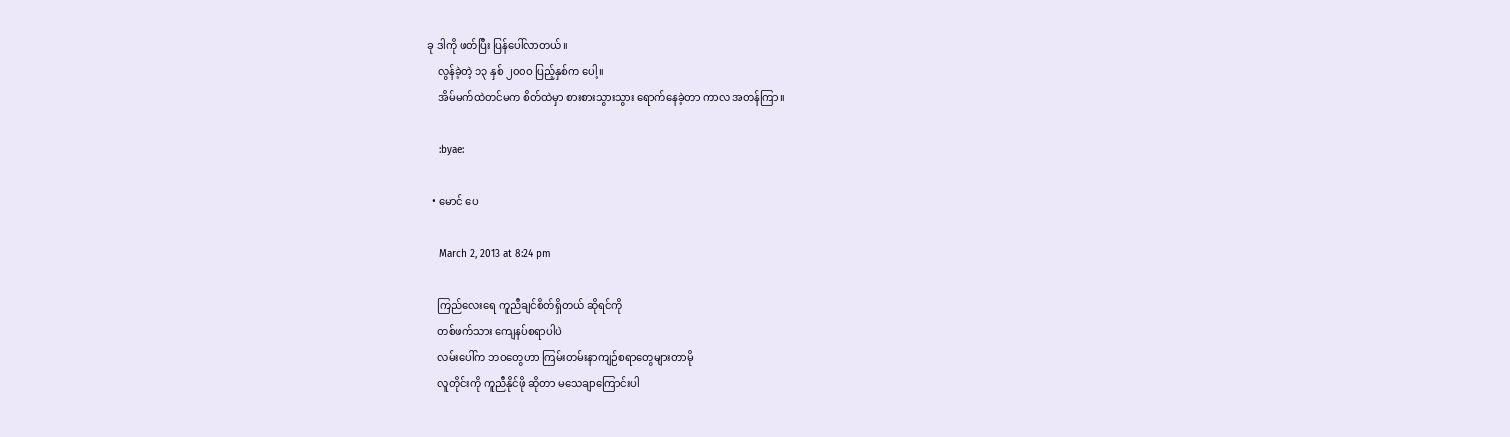ခု ဒါကို ဖတ်ပြီး ပြန်ပေါ်လာတယ်။
    လွန်ခဲ့တဲ့ ၁၃ နှစ် ၂၀၀ဝ ပြည့်နှစ်က ပေါ့။
    အိမ်မက်ထဲတင်မက စိတ်ထဲမှာ စားစားသွားသွား ရောက်နေခဲ့တာ ကာလ အတန်ကြာ။

    :byae:

  • မောင် ပေ

    March 2, 2013 at 8:24 pm

    ကြည်လေးရေ ကူညီချင်စိတ်ရှိတယ် ဆိုရင်ကို
    တစ်ဖက်သား ကျေနပ်စရာပါပဲ
    လမ်းပေါ်က ဘဝတွေဟာ ကြမ်းတမ်းနာကျဉ်စရာတွေများတာမို
    လူတိုင်းကို ကူညီနိုင်ဖို ဆိုတာ မသေချာကြောင်းပါ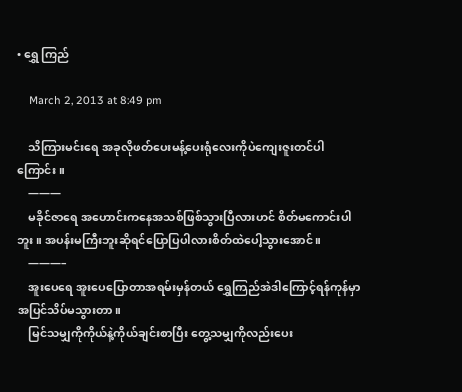• ရွှေ ကြည်

    March 2, 2013 at 8:49 pm

    သိကြားမင်းရေ အခုလိုဖတ်ပေးမန့်ပေးရုံလေးကိုပဲကျေးဇူးတင်ပါကြောင်း။
    ———
    မခိုင်ဇာရေ အဟောင်းကနေအသစ်ဖြစ်သွားပြီလားဟင် စိတ်မကောင်းပါဘူး။ အပန်းမကြီးဘူးဆိုရင်ပြောပြပါလားစိတ်ထဲပေါ့သွားအောင်။
    ———–
    အူးပေရေ အူးပေပြောတာအရမ်းမှန်တယ် ရွှေကြည်အဲဒါကြောင့်ရန်ကုန်မှာအပြင်သိပ်မသွားတာ။
    မြင်သမျှကိုကိုယ်နဲ့ကိုယ်ချင်းစာပြီး တွေ့သမျှကိုလည်းပေး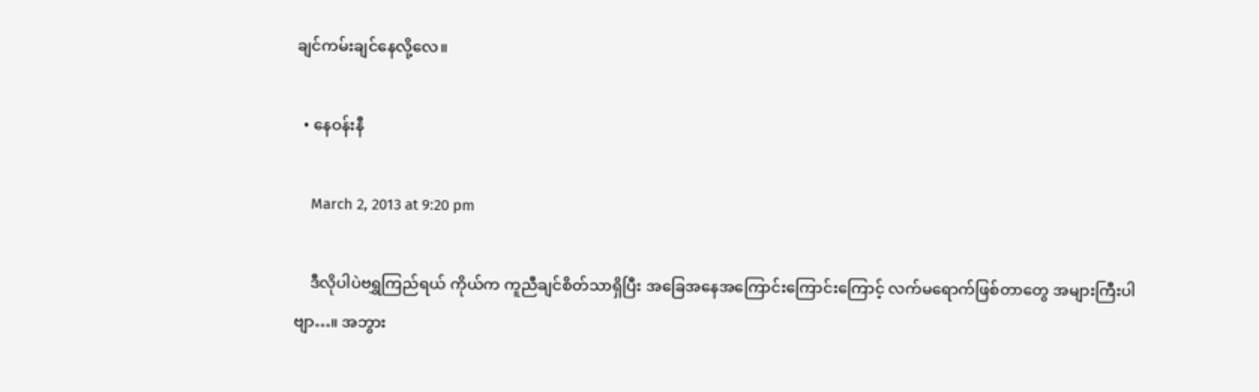ချင်ကမ်းချင်နေလို့လေ။

  • နေဝန်းနီ

    March 2, 2013 at 9:20 pm

    ဒီလိုပါပဲဗရွှကြည်ရယ် ကိုယ်က ကူညီချင်စိတ်သာရှိပြီး အခြေအနေအကြောင်းကြောင်းကြောင့် လက်မရောက်ဖြစ်တာတွေ အများကြီးပါဗျာ…။ အဘွား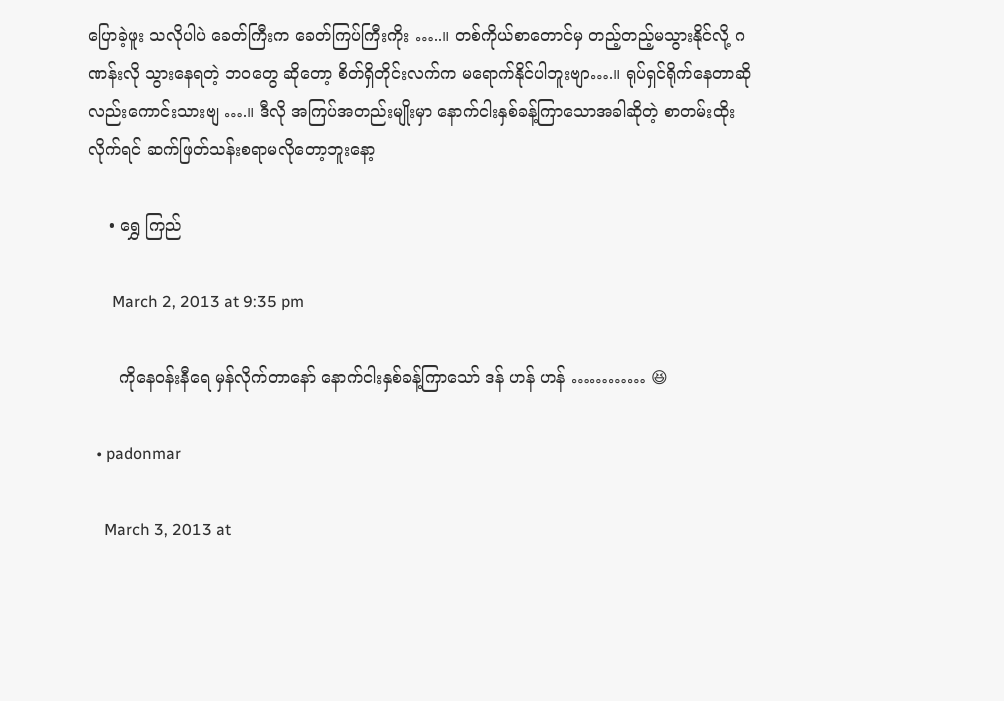ပြောခဲ့ဖူး သလိုပါပဲ ခေတ်ကြီးက ခေတ်ကြပ်ကြီးကိုး …..။ တစ်ကိုယ်စာတောင်မှ တည့်တည့်မသွားနိုင်လို့ ဂဏန်းလို သွားနေရတဲ့ ဘဝတွေ ဆိုတော့ စိတ်ရှိတိုင်းလက်က မရောက်နိုင်ပါဘူးဗျာ….။ ရုပ်ရှင်ရိုက်နေတာဆိုလည်းကောင်းသားဗျ ….။ ဒီလို အကြပ်အတည်းမျိုးမှာ နောက်ငါးနှစ်ခန့်ကြာသောအခါဆိုတဲ့ စာတမ်းထိုးလိုက်ရင် ဆက်ဖြတ်သန်းစရာမလိုတော့ဘူးနော့

    • ရွှေ ကြည်

      March 2, 2013 at 9:35 pm

      ကိုနေဝန်းနီရေ မှန်လိုက်တာနော် နောက်ငါးနှစ်ခန့်ကြာသော် ဒန် ဟန် ဟန် ………… 😆

  • padonmar

    March 3, 2013 at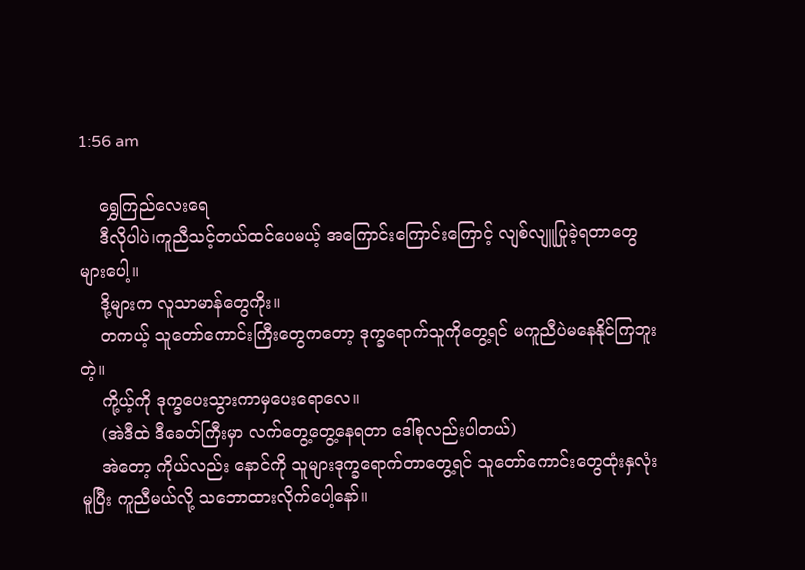1:56 am

    ရွှေကြည်လေးရေ
    ဒီလိုပါပဲ၊ကူညီသင့်တယ်ထင်ပေမယ့် အကြောင်းကြောင်းကြောင့် လျစ်လျူပြုခဲ့ရတာတွေ များပေါ့။
    ဒို့များက လူသာမာန်တွေကိုး။
    တကယ့် သူတော်ကောင်းကြီးတွေကတော့ ဒုက္ခရောက်သူကိုတွေ့ရင် မကူညီပဲမနေနိုင်ကြဘူးတဲ့။
    ကို့ယ့်ကို ဒုက္ခပေးသွားကာမှပေးရောလေ။
    (အဲဒီထဲ ဒီခေတ်ကြီးမှာ လက်တွေ့တွေ့နေရတာ ဒေါ်စုလည်းပါတယ်)
    အဲတော့ ကိုယ်လည်း နောင်ကို သူများဒုက္ခရောက်တာတွေ့ရင် သူတော်ကောင်းတွေထုံးနှလုံးမူပြီး ကူညီမယ်လို့ သဘောထားလိုက်ပေါ့နော်။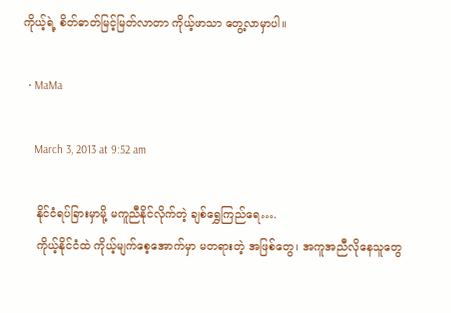ကိုယ့်ရဲ့ စိတ်ဓာတ်မြင့်မြတ်လာတာ ကိုယ့်ဖာသာ တွေ့လာမှာပါ။

  • MaMa

    March 3, 2013 at 9:52 am

    နိုင်ငံရပ်ခြားမှာမို့ မကူညီနိုင်လိုက်တဲ့ ချစ်ရွှေကြည်ရေ….
    ကိုယ့်နိုင်ငံထဲ ကိုယ့်မျက်စေ့အောက်မှာ မတရားတဲ့ အဖြစ်တွေ၊ အကူအညီလိုနေသူတွေ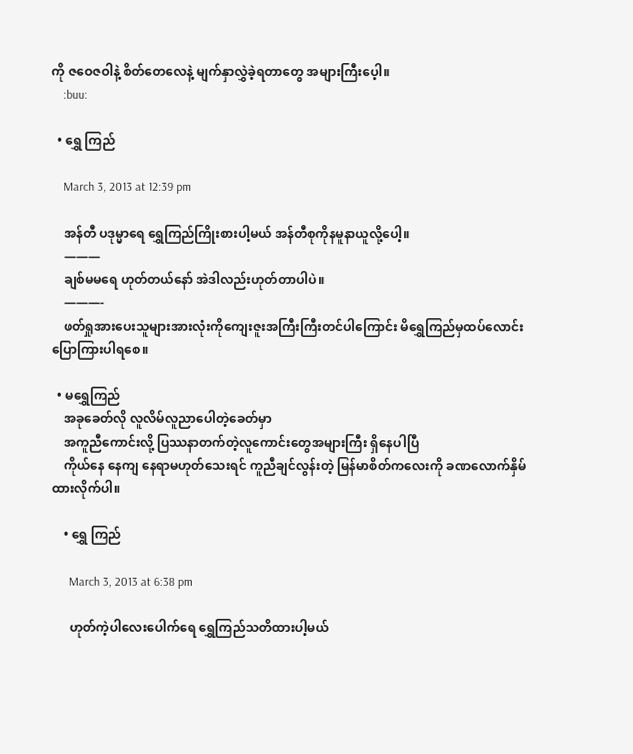ကို ဇဝေဇဝါနဲ့ စိတ်တေလေနဲ့ မျက်နှာလွှဲခဲ့ရတာတွေ အများကြီးပေ့ါ။
    :buu:

  • ရွှေ ကြည်

    March 3, 2013 at 12:39 pm

    အန်တီ ပဒုမ္မာရေ ရွှေကြည်ကြိုးစားပါ့မယ် အန်တီစုကိုနမူနာယူလို့ပေါ့။
    ———
    ချစ်မမရေ ဟုတ်တယ်နော် အဲဒါလည်းဟုတ်တာပါပဲ။
    ———-
    ဖတ်ရှုအားပေးသူများအားလုံးကိုကျေးဇူးအကြီးကြီးတင်ပါကြောင်း မိရွှေကြည်မှထပ်လောင်းပြောကြားပါရစေ။

  • မရွှေကြည်
    အခုခေတ်လို လူလိမ်လူညာပေါတဲ့ခေတ်မှာ
    အကူညီကောင်းလို့ ပြဿနာတက်တဲ့လူကောင်းတွေအများကြီး ရှိနေပါပြီ
    ကိုယ်နေ နေကျ နေရာမဟုတ်သေးရင် ကူညီချင်လွန်းတဲ့ မြန်မာစိတ်ကလေးကို ခဏလောက်နှိမ်ထားလိုက်ပါ။

    • ရွှေ ကြည်

      March 3, 2013 at 6:38 pm

      ဟုတ်ကဲ့ပါလေးပေါက်ရေ ရွှေကြည်သတိထားပါ့မယ်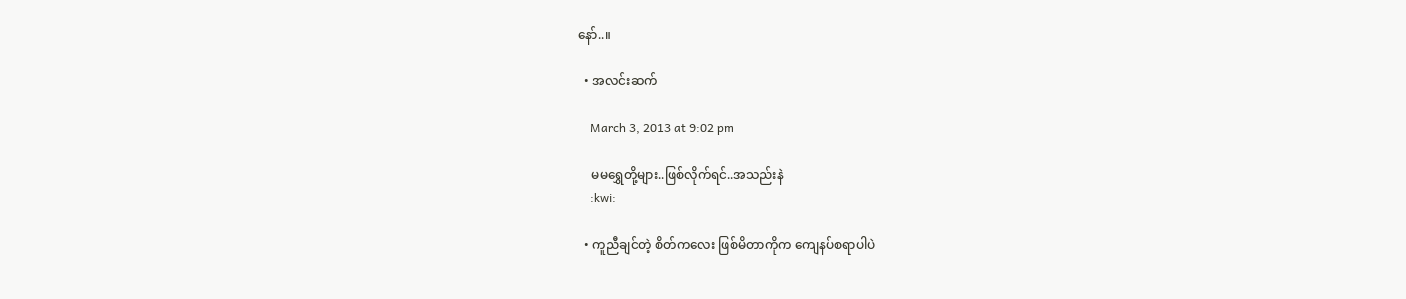နော်..။

  • အလင်းဆက်

    March 3, 2013 at 9:02 pm

    မမရွှေတို့များ..ဖြစ်လိုက်ရင်..အသည်းနဲ
    :kwi:

  • ကူညီချင်တဲ့ စိတ်ကလေး ဖြစ်မိတာကိုက ကျေနပ်စရာပါပဲ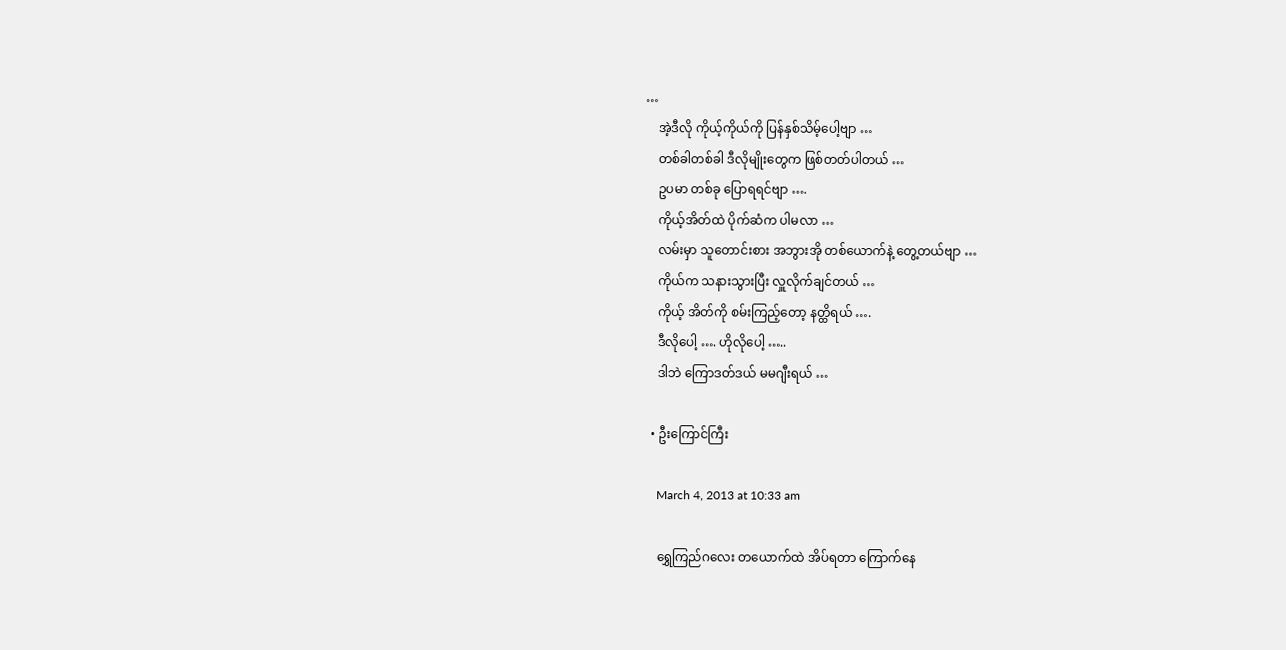…
    အဲ့ဒီလို ကိုယ့်ကိုယ်ကို ပြန်နှစ်သိမ့်ပေါ့ဗျာ …
    တစ်ခါတစ်ခါ ဒီလိုမျိုးတွေက ဖြစ်တတ်ပါတယ် …
    ဥပမာ တစ်ခု ပြောရရင်ဗျာ ….
    ကိုယ့်အိတ်ထဲ ပိုက်ဆံက ပါမလာ …
    လမ်းမှာ သူတောင်းစား အဘွားအို တစ်ယောက်နဲ့ တွေ့တယ်ဗျာ …
    ကိုယ်က သနားသွားပြီး လှူလိုက်ချင်တယ် …
    ကိုယ့် အိတ်ကို စမ်းကြည့်တော့ နတ္ထိရယ် ….
    ဒီလိုပေါ့ …. ဟိုလိုပေါ့ …..
    ဒါဘဲ ကြောဒတ်ဒယ် မမဂျီးရယ် …

  • ဦးကြောင်ကြီး

    March 4, 2013 at 10:33 am

    ရွှေကြည်ဂလေး တယောက်ထဲ အိပ်ရတာ ကြောက်နေ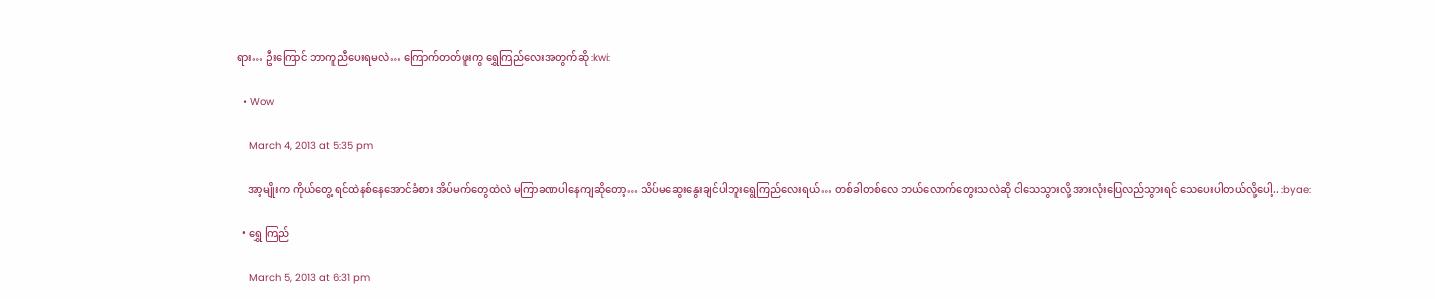ရား… ဦးကြောင် ဘာကူညီပေးရမလဲ… ကြောက်တတ်ဖူးကွ ရွှေကြည်လေးအတွက်ဆို :kwi:

  • Wow

    March 4, 2013 at 5:35 pm

    အာ့မျိုးက ကိုယ်တွေ့ ရင်ထဲနစ်နေအောင်ခံစား အိပ်မက်တွေထဲလဲ မကြာခဏပါနေကျဆိုတော့… သိပ်မဆွေးနွေးချင်ပါဘူးရွေကြည်လေးရယ်… တစ်ခါတစ်လေ ဘယ်လောက်တွေးသလဲဆို ငါသေသွားလို့ အားလုံးပြေလည်သွားရင် သေပေးပါတယ်လို့ပေါ့.. :byae:

  • ရွှေ ကြည်

    March 5, 2013 at 6:31 pm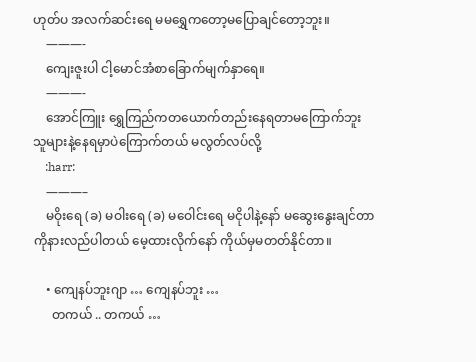ဟုတ်ပ အလက်ဆင်းရေ မမရွှေကတော့မပြောချင်တော့ဘူး။
    ———-
    ကျေးဇူးပါ ငါ့မောင်အံစာခြောက်မျက်နှာရေ။
    ———-
    အောင်ကြူး ရွှေကြည်ကတယောက်တည်းနေရတာမကြောက်ဘူး သူများနဲ့နေရမှာပဲကြောက်တယ် မလွတ်လပ်လို့
    :harr:
    ———–
    မဝိုးရေ (ခ) မဝါးရေ (ခ) မဝေါင်းရေ မငိုပါနဲ့နော် မဆွေးနွေးချင်တာကိုနားလည်ပါတယ် မေ့ထားလိုက်နော် ကိုယ်မှမတတ်နိုင်တာ။

    • ကျေနပ်ဘူးဂျာ … ကျေနပ်ဘူး …
      တကယ် .. တကယ် …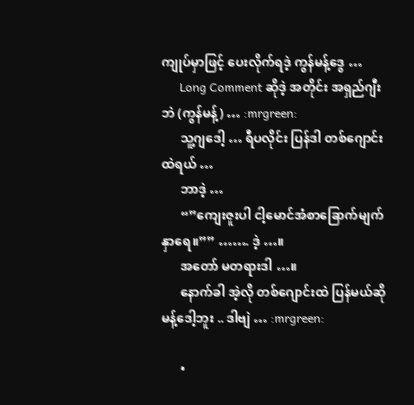ကျုပ်မှာဖြင့် ပေးလိုက်ရဒဲ့ ကွန်မန့်ဒွေ …
      Long Comment ဆိုဒဲ့ အတိုင်း အရှည်ဂျီးဘဲ (ကွန်မန့်) … :mrgreen:
      သူ့ဂျဒေါ့ … ရီပလိုင်း ပြန်ဒါ တစ်ဂျောင်းထဲရယ် …
      ဘာဒဲ့ …
      “”ကျေးဇူးပါ ငါ့မောင်အံစာခြောက်မျက်နှာရေ။”” ……. ဒဲ့ …။
      အတော် မတရားဒါ …။
      နောက်ခါ အဲ့လို တစ်ဂျောင်းထဲ ပြန်မယ်ဆို မန့်ဒေါ့ဘူး .. ဒါဗျဲ … :mrgreen:

      •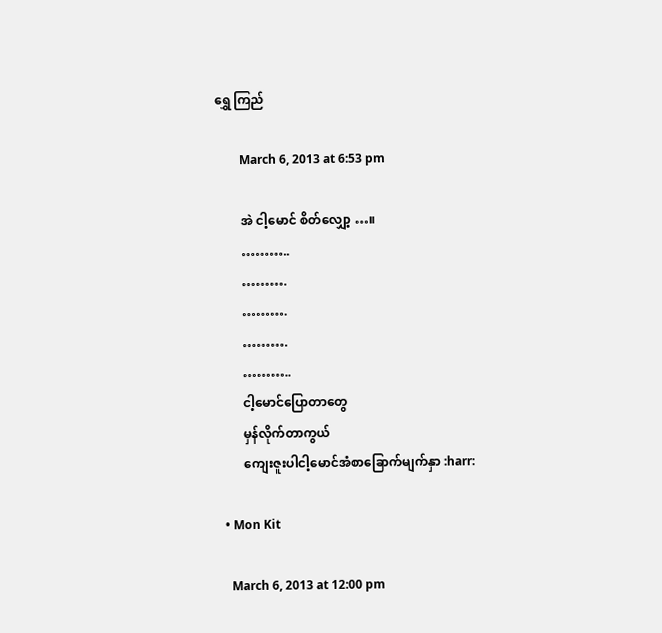ရွှေ ကြည်

        March 6, 2013 at 6:53 pm

        အဲ ငါ့မောင် စိတ်လျှော့ …။
        ………..
        ……….
        ……….
        ……….
        ………..
        ငါ့မောင်ပြောတာတွေ
        မှန်လိုက်တာကွယ်
        ကျေးဇူးပါငါ့မောင်အံစာခြောက်မျက်နှာ :harr:

  • Mon Kit

    March 6, 2013 at 12:00 pm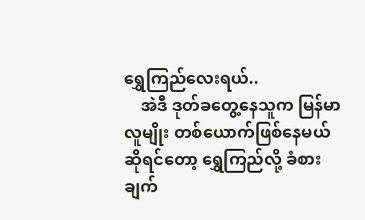ရွှေကြည်လေးရယ်..
    အဲဒီ ဒုတ်ခတွေ့နေသူက မြန်မာလူမျိုး တစ်ယောက်ဖြစ်နေမယ်ဆိုရင်တော့ ရွှေကြည်လို့ ခံစားချက်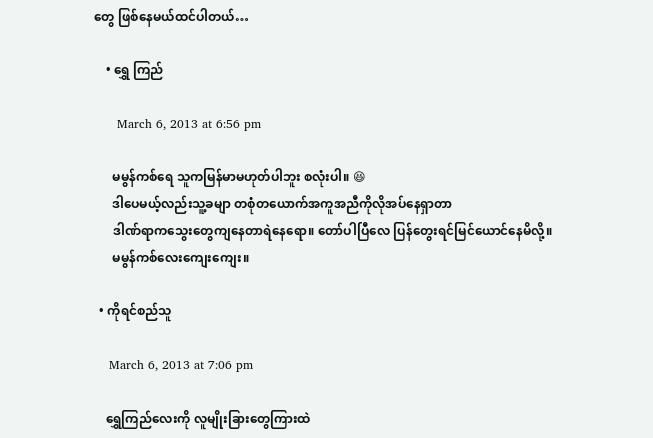တွေ ဖြစ်နေမယ်ထင်ပါတယ်…

    • ရွှေ ကြည်

      March 6, 2013 at 6:56 pm

      မမွန်ကစ်ရေ သူကမြန်မာမဟုတ်ပါဘူး စလုံးပါ။ 😆
      ဒါပေမယ့်လည်းသူ့ခမျာ တစုံတယောက်အကူအညီကိုလိုအပ်နေရှာတာ
      ဒါဏ်ရာကသွေးတွေကျနေတာရဲနေရော။ တော်ပါပြီလေ ပြန်တွေးရင်မြင်ယောင်နေမိလို့။
      မမွန်ကစ်လေးကျေးကျေး။

  • ကိုရင်စည်သူ

    March 6, 2013 at 7:06 pm

    ရွှေကြည်လေးကို လူမျိုးခြားတွေကြားထဲ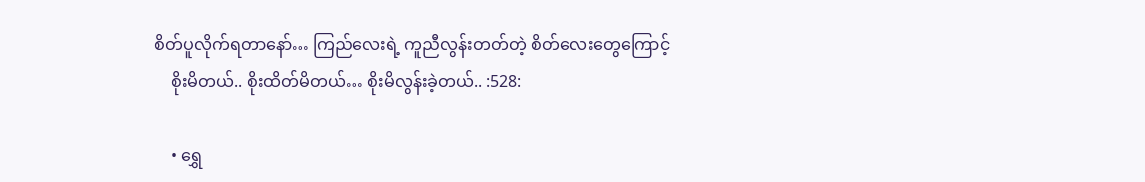စိတ်ပူလိုက်ရတာနော်… ကြည်လေးရဲ့ ကူညီလွန်းတတ်တဲ့ စိတ်လေးတွေကြောင့်
    စိုးမိတယ်.. စိုးထိတ်မိတယ်… စိုးမိလွန်းခဲ့တယ်.. :528:

    • ရွှေ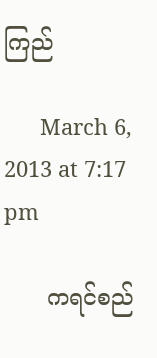ကြည်

      March 6, 2013 at 7:17 pm

      ကရင်စည်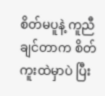စိတ်မပူနဲ့ ကူညီချင်တာက စိတ်ကူးထဲမှာပဲ ပြီး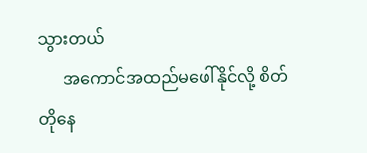သွားတယ်
      အကောင်အထည်မဖေါ်နိုင်လို့ စိတ်တိုနေ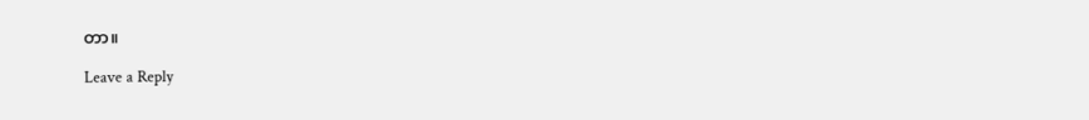တာ။

Leave a Reply